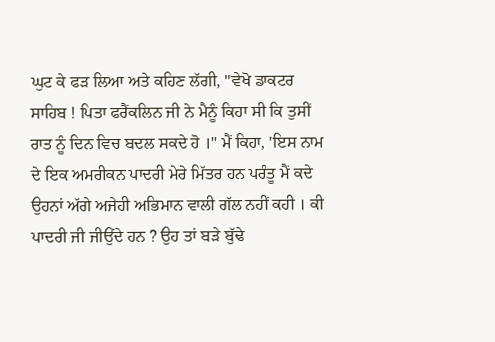ਘੁਟ ਕੇ ਫੜ ਲਿਆ ਅਤੇ ਕਹਿਣ ਲੱਗੀ, "ਵੇਖੋ ਡਾਕਟਰ ਸਾਹਿਬ ! ਪਿਤਾ ਫਰੈਂਕਲਿਨ ਜੀ ਨੇ ਮੈਨੂੰ ਕਿਹਾ ਸੀ ਕਿ ਤੁਸੀਂ ਰਾਤ ਨੂੰ ਦਿਨ ਵਿਚ ਬਦਲ ਸਕਦੇ ਹੋ ।" ਮੈਂ ਕਿਹਾ, 'ਇਸ ਨਾਮ ਦੇ ਇਕ ਅਮਰੀਕਨ ਪਾਦਰੀ ਮੇਰੇ ਮਿੱਤਰ ਹਨ ਪਰੰਤੂ ਮੈਂ ਕਦੇ ਉਹਨਾਂ ਅੱਗੇ ਅਜੇਹੀ ਅਭਿਮਾਨ ਵਾਲੀ ਗੱਲ ਨਹੀਂ ਕਹੀ । ਕੀ ਪਾਦਰੀ ਜੀ ਜੀਉਂਦੇ ਹਨ ? ਉਹ ਤਾਂ ਬੜੇ ਬੁੱਢੇ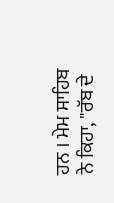ਹਨ । ਮੇਮ ਸਾਹਿਬ ਨੇ ਕਿਹਾ, "ਰੱਬ ਦੇ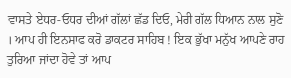ਵਾਸਤੇ ਏਧਰ-ਓਧਰ ਦੀਆਂ ਗੱਲਾਂ ਛੱਡ ਦਿਓ, ਮੇਰੀ ਗੱਲ ਧਿਆਨ ਨਾਲ ਸੁਣੋ । ਆਪ ਹੀ ਇਨਸਾਫ ਕਰੋ ਡਾਕਟਰ ਸਾਹਿਬ ! ਇਕ ਭੁੱਖਾ ਮਨੁੱਖ ਆਪਣੇ ਰਾਹ ਤੁਰਿਆ ਜਾਂਦਾ ਹੋਵੇ ਤਾਂ ਆਪ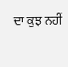ਦਾ ਕੁਝ ਨਹੀਂ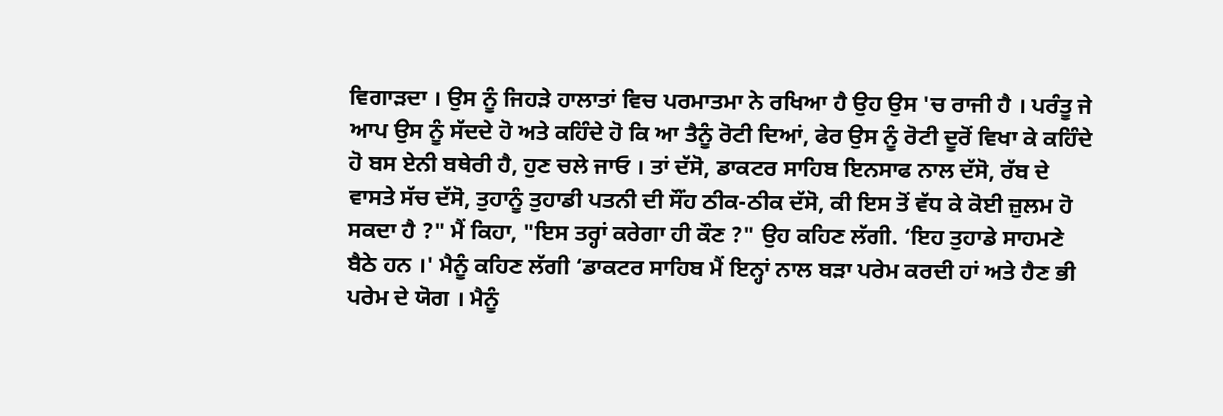ਵਿਗਾੜਦਾ । ਉਸ ਨੂੰ ਜਿਹੜੇ ਹਾਲਾਤਾਂ ਵਿਚ ਪਰਮਾਤਮਾ ਨੇ ਰਖਿਆ ਹੈ ਉਹ ਉਸ 'ਚ ਰਾਜੀ ਹੈ । ਪਰੰਤੂ ਜੇ ਆਪ ਉਸ ਨੂੰ ਸੱਦਦੇ ਹੋ ਅਤੇ ਕਹਿੰਦੇ ਹੋ ਕਿ ਆ ਤੈਨੂੰ ਰੋਟੀ ਦਿਆਂ, ਫੇਰ ਉਸ ਨੂੰ ਰੋਟੀ ਦੂਰੋਂ ਵਿਖਾ ਕੇ ਕਹਿੰਦੇ ਹੋ ਬਸ ਏਨੀ ਬਥੇਰੀ ਹੈ, ਹੁਣ ਚਲੇ ਜਾਓ । ਤਾਂ ਦੱਸੋ, ਡਾਕਟਰ ਸਾਹਿਬ ਇਨਸਾਫ ਨਾਲ ਦੱਸੋ, ਰੱਬ ਦੇ ਵਾਸਤੇ ਸੱਚ ਦੱਸੋ, ਤੁਹਾਨੂੰ ਤੁਹਾਡੀ ਪਤਨੀ ਦੀ ਸੌਂਹ ਠੀਕ-ਠੀਕ ਦੱਸੋ, ਕੀ ਇਸ ਤੋਂ ਵੱਧ ਕੇ ਕੋਈ ਜ਼ੁਲਮ ਹੋ ਸਕਦਾ ਹੈ ?" ਮੈਂ ਕਿਹਾ, "ਇਸ ਤਰ੍ਹਾਂ ਕਰੇਗਾ ਹੀ ਕੌਣ ?" ਉਹ ਕਹਿਣ ਲੱਗੀ. ‘ਇਹ ਤੁਹਾਡੇ ਸਾਹਮਣੇ ਬੈਠੇ ਹਨ ।' ਮੈਨੂੰ ਕਹਿਣ ਲੱਗੀ ‘ਡਾਕਟਰ ਸਾਹਿਬ ਮੈਂ ਇਨ੍ਹਾਂ ਨਾਲ ਬੜਾ ਪਰੇਮ ਕਰਦੀ ਹਾਂ ਅਤੇ ਹੈਣ ਭੀ ਪਰੇਮ ਦੇ ਯੋਗ । ਮੈਨੂੰ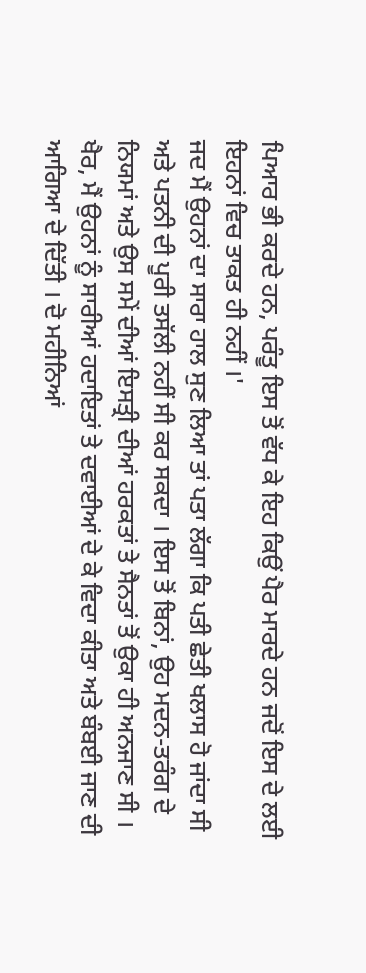ਪਿਆਰ ਭੀ ਕਰਦੇ ਹਨ, ਪਰੰਤੂ ਇਸ ਤੋਂ ਵੱਧ ਕੇ ਇਹ ਕਿਉਂ ਪੈਰ ਮਾਰਦੇ ਹਨ ਜਦੋਂ ਇਸ ਦੇ ਲਈ ਇਹਨਾਂ ਵਿਚ ਤਾਕਤ ਹੀ ਨਹੀਂ ।'
ਜਦ ਮੈਂ ਉਹਨਾਂ ਦਾ ਸਾਰਾ ਹਾਲ ਸੁਣ ਲਿਆ ਤਾਂ ਪਤਾ ਲੱਗਾ ਕਿ ਪਤੀ ਛੇਤੀ ਖਲਾਸ ਹੋ ਜਾਂਦਾ ਸੀ ਅਤੇ ਪਤਨੀ ਦੀ ਪੂਰੀ ਤਸੱਲੀ ਨਹੀਂ ਸੀ ਕਰ ਸਕਦਾ । ਇਸ ਤੋਂ ਬਿਨਾਂ, ਉਹ ਮਦਨ-ਤਰੰਗ ਦੇ ਨਿਯਮਾਂ ਅਤੇ ਉਸ ਸਮੇਂ ਦੀਆਂ ਇਸਤ੍ਰੀ ਦੀਆਂ ਹਰਕਤਾਂ ਤੇ ਸੈਨਤਾਂ ਤੋਂ ਉਕਾ ਹੀ ਅਨਜਾਣ ਸੀ । ਖੈਰ, ਮੈਂ ਉਹਨਾਂ ਨੂੰ ਸਾਰੀਆਂ ਹਦਾਇਤਾਂ ਤੇ ਦਵਾਈਆਂ ਦੇ ਕੇ ਵਿਦਾ ਕੀਤਾ ਅਤੇ ਬੰਬਈ ਜਾਣ ਦੀ ਆਗਿਆ ਦੇ ਦਿੱਤੀ । ਦੋ ਮਹੀਨਿਆਂ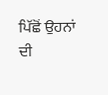ਪਿੱਛੋਂ ਉਹਨਾਂ ਦੀ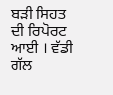ਬੜੀ ਸਿਹਤ ਦੀ ਰਿਪੋਰਟ ਆਈ । ਵੱਡੀ ਗੱਲ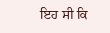ਇਹ ਸੀ ਕਿ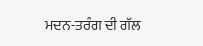ਮਦਨ-ਤਰੰਗ ਦੀ ਗੱਲ